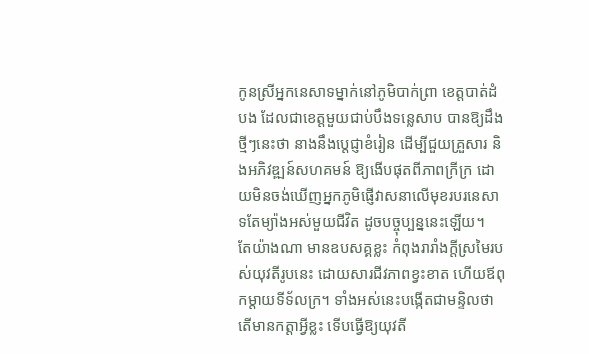កូនស្រីអ្នកនេសាទម្នាក់នៅភូមិបាក់ព្រា ខេត្តបាត់ដំបង ដែលជាខេត្តមួយជាប់បឹងទន្លេសាប បានឱ្យដឹងថ្មីៗនេះថា នាងនឹងប្តេជ្ញាខំរៀន ដើម្បីជួយគ្រួសារ និងអភិវឌ្ឍន៍សហគមន៍ ឱ្យងើបផុតពីភាពក្រីក្រ ដោយមិនចង់ឃើញអ្នកភូមិផ្ញើវាសនាលើមុខរបរនេសាទតែម្យ៉ាងអស់មួយជីវិត ដូចបច្ចុប្បន្ននេះឡើយ។
តែយ៉ាងណា មានឧបសគ្គខ្លះ កំពុងរារាំងក្តីស្រមៃរបស់យុវតីរូបនេះ ដោយសារជីវភាពខ្វះខាត ហើយឪពុកម្តាយទីទ័លក្រ។ ទាំងអស់នេះបង្កើតជាមន្ទិលថា តើមានកត្តាអ្វីខ្លះ ទើបធ្វើឱ្យយុវតី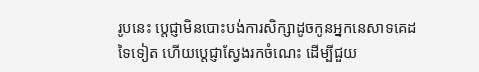រូបនេះ ប្តេជ្ញាមិនបោះបង់ការសិក្សាដូចកូនអ្នកនេសាទគេដទៃទៀត ហើយប្តេជ្ញាស្វែងរកចំណេះ ដើម្បីជួយ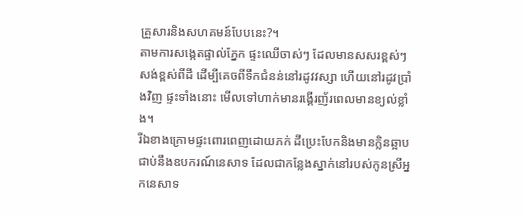គ្រួសារនិងសហគមន៍បែបនេះ?។
តាមការសង្កេតផ្ទាល់ភ្នែក ផ្ទះឈើចាស់ៗ ដែលមានសសរខ្ពស់ៗសង់ខ្ពស់ពីដី ដើម្បីគេចពីទឹកជំនន់នៅរដូវវស្សា ហើយនៅរដូវប្រាំងវិញ ផ្ទះទាំងនោះ មើលទៅហាក់មានរង្គើរញ័រពេលមានខ្យល់ខ្លាំង។
រីឯខាងក្រោមផ្ទះពោរពេញដោយភក់ ដីប្រេះបែកនិងមានក្លិនឆ្អាបជាប់នឹងឧបករណ៍នេសាទ ដែលជាកន្លែងស្នាក់នៅរបស់កូនស្រីអ្នកនេសាទ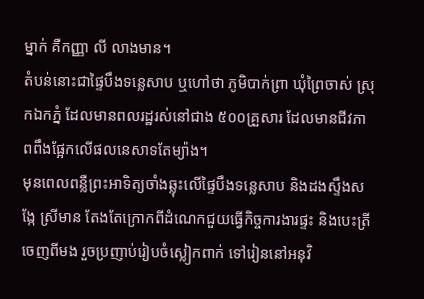ម្នាក់ គឺកញ្ញា លី លាងមាន។
តំបន់នោះជាផ្ទៃបឹងទន្លេសាប ឬហៅថា ភូមិបាក់ព្រា ឃុំព្រៃចាស់ ស្រុកឯកភ្នំ ដែលមានពលរដ្ឋរស់នៅជាង ៥០០គ្រួសារ ដែលមានជីវភាពពឹងផ្អែកលើផលនេសាទតែម្យ៉ាង។
មុនពេលពន្លឺព្រះអាទិត្យចាំងឆ្លុះលើផ្ទៃបឹងទន្លេសាប និងដងស្ទឹងសង្កែ ស្រីមាន តែងតែក្រោកពីដំណេកជួយធ្វើកិច្ចការងារផ្ទះ និងបេះត្រីចេញពីមង រួចប្រញាប់រៀបចំស្លៀកពាក់ ទៅរៀននៅអនុវិ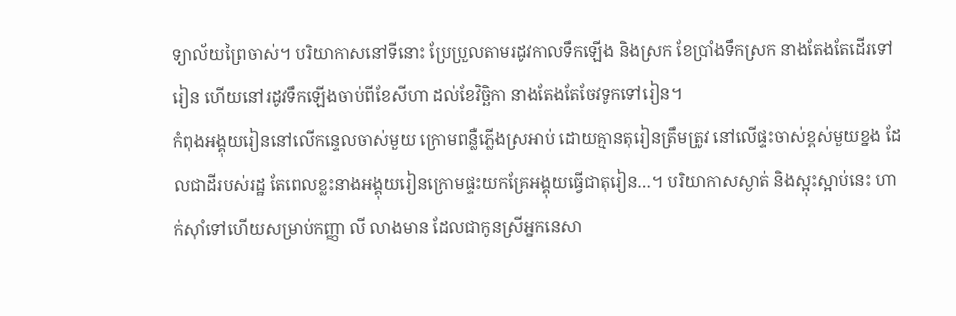ទ្យាល័យព្រៃចាស់។ បរិយាកាសនៅទីនោះ ប្រែប្រួលតាមរដូវកាលទឹកឡើង និងស្រក ខែប្រាំងទឹកស្រក នាងតែងតែដើរទៅរៀន ហើយនៅរដូវទឹកឡើងចាប់ពីខែសីហា ដល់ខែវិច្ឆិកា នាងតែងតែចែវទូកទៅរៀន។
កំពុងអង្គុយរៀននៅលើកន្ទេលចាស់មួយ ក្រោមពន្លឺភ្លើងស្រអាប់ ដោយគ្មានតុរៀនត្រឹមត្រូវ នៅលើផ្ទះចាស់ខ្ពស់មួយខ្នង ដែលជាដីរបស់រដ្ឋ តែពេលខ្លះនាងអង្គុយរៀនក្រោមផ្ទះយកគ្រែអង្គុយធ្វើជាតុរៀន…។ បរិយាកាសស្ងាត់ និងស្អុះស្អាប់នេះ ហាក់ស៊ាំទៅហើយសម្រាប់កញ្ញា លី លាងមាន ដែលជាកូនស្រីអ្នកនេសា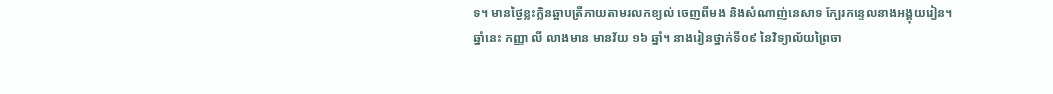ទ។ មានថ្ងៃខ្លះក្លិនឆ្អាបត្រីភាយតាមរលកខ្យល់ ចេញពីមង និងសំណាញ់នេសាទ ក្បែរកន្ទេលនាងអង្គុយរៀន។
ឆ្នាំនេះ កញ្ញា លី លាងមាន មានវ័យ ១៦ ឆ្នាំ។ នាងរៀនថ្នាក់ទី០៩ នៃវិទ្យាល័យព្រៃចា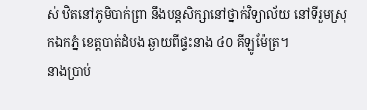ស់ ឋិតនៅភូមិបាក់ព្រា នឹងបន្តសិក្សានៅថ្នាក់វិទ្យាល័យ នៅទីរួមស្រុកឯកភ្នំ ខេត្តបាត់ដំបង ឆ្ងាយពីផ្ទះនាង ៤០ គីឡូម៉ែត្រ។
នាងប្រាប់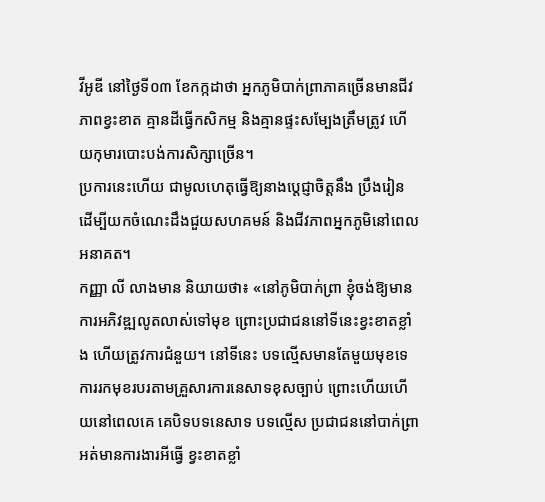វីអូឌី នៅថ្ងៃទី០៣ ខែកក្កដាថា អ្នកភូមិបាក់ព្រាភាគច្រើនមានជីវភាពខ្វះខាត គ្មានដីធ្វើកសិកម្ម និងគ្មានផ្ទះសម្បែងត្រឹមត្រូវ ហើយកុមារបោះបង់ការសិក្សាច្រើន។
ប្រការនេះហើយ ជាមូលហេតុធ្វើឱ្យនាងប្តេជ្ញាចិត្តនឹង ប្រឹងរៀន ដើម្បីយកចំណេះដឹងជួយសហគមន៍ និងជីវភាពអ្នកភូមិនៅពេលអនាគត។
កញ្ញា លី លាងមាន និយាយថា៖ «នៅភូមិបាក់ព្រា ខ្ញុំចង់ឱ្យមានការអភិវឌ្ឍលូតលាស់ទៅមុខ ព្រោះប្រជាជននៅទីនេះខ្វះខាតខ្លាំង ហើយត្រូវការជំនួយ។ នៅទីនេះ បទល្មើសមានតែមួយមុខទេ ការរកមុខរបរតាមគ្រួសារការនេសាទខុសច្បាប់ ព្រោះហើយហើយនៅពេលគេ គេបិទបទនេសាទ បទល្មើស ប្រជាជននៅបាក់ព្រាអត់មានការងារអីធ្វើ ខ្វះខាតខ្លាំ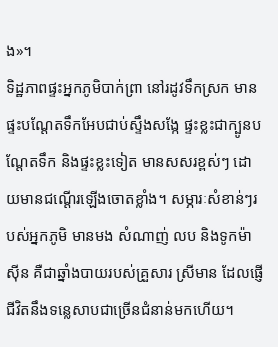ង»។
ទិដ្ឋភាពផ្ទះអ្នកភូមិបាក់ព្រា នៅរដូវទឹកស្រក មានផ្ទះបណ្តែតទឹកអែបជាប់ស្ទឹងសង្កែ ផ្ទះខ្លះជាក្បូនបណ្តែតទឹក និងផ្ទះខ្លះទៀត មានសសរខ្ពស់ៗ ដោយមានជណ្តើរឡើងចោតខ្លាំង។ សម្ភារៈសំខាន់ៗរបស់អ្នកភូមិ មានមង សំណាញ់ លប និងទូកម៉ាស៊ីន គឺជាឆ្នាំងបាយរបស់គ្រួសារ ស្រីមាន ដែលផ្ញើជីវិតនឹងទន្លេសាបជាច្រើនជំនាន់មកហើយ។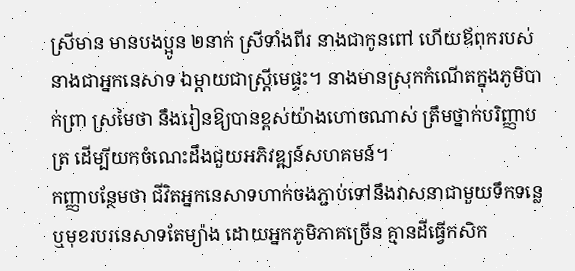ស្រីមាន មានបងប្អូន ២នាក់ ស្រីទាំងពីរ នាងជាកូនពៅ ហើយឪពុករបស់នាងជាអ្នកនេសាទ ឯម្តាយជាស្ត្រីមេផ្ទះ។ នាងមានស្រុកកំណើតក្នុងភូមិបាក់ព្រា ស្រមៃថា នឹងរៀនឱ្យបានខ្ពស់យ៉ាងហោចណាស់ ត្រឹមថ្នាក់បរិញ្ញាបត្រ ដើម្បីយកចំណេះដឹងជួយអភិវឌ្ឍន៍សហគមន៍។
កញ្ញាបន្ថែមថា ជីវិតអ្នកនេសាទហាក់ចងភ្ជាប់ទៅនឹងវាសនាជាមួយទឹកទន្លេ ឬមុខរបរនេសាទតែម្យ៉ាង ដោយអ្នកភូមិភាគច្រើន គ្មានដីធ្វើកសិក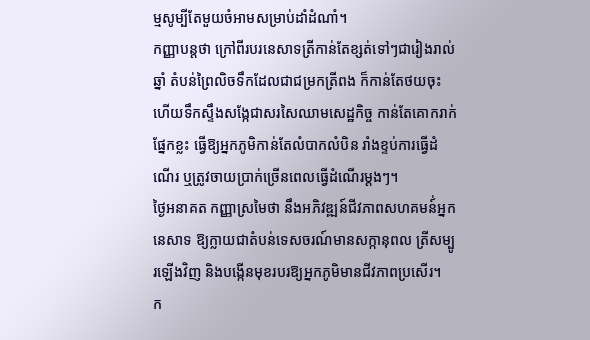ម្មសូម្បីតែមួយចំអាមសម្រាប់ដាំដំណាំ។
កញ្ញាបន្តថា ក្រៅពីរបរនេសាទត្រីកាន់តែខ្សត់ទៅៗជារៀងរាល់ឆ្នាំ តំបន់ព្រៃលិចទឹកដែលជាជម្រកត្រីពង ក៏កាន់តែថយចុះ ហើយទឹកស្ទឹងសង្កែជាសរសៃឈាមសេដ្ឋកិច្ច កាន់តែគោករាក់ផ្នែកខ្លះ ធ្វើឱ្យអ្នកភូមិកាន់តែលំបាកលំបិន រាំងខ្ទប់ការធ្វើដំណើរ ឬត្រូវចាយប្រាក់ច្រើនពេលធ្វើដំណើរម្តងៗ។
ថ្ងៃអនាគត កញ្ញាស្រមៃថា នឹងអភិវឌ្ឍន៍ជីវភាពសហគមន៍់អ្នកនេសាទ ឱ្យក្លាយជាតំបន់ទេសចរណ៍មានសក្កានុពល ត្រីសម្បូរឡើងវិញ និងបង្កើនមុខរបរឱ្យអ្នកភូមិមានជីវភាពប្រសើរ។
ក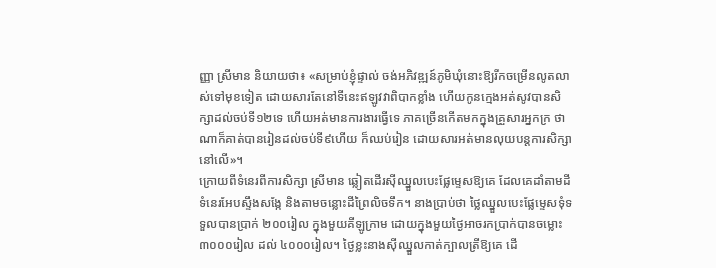ញ្ញា ស្រីមាន និយាយថា៖ «សម្រាប់ខ្ញុំផ្ទាល់ ចង់អភិវឌ្ឍន៍ភូមិឃុំនោះឱ្យរីកចម្រើនលូតលាស់ទៅមុខទៀត ដោយសារតែនៅទីនេះឥឡូវវាពិបាកខ្លាំង ហើយកូនក្មេងអត់សូវបានសិក្សាដល់ចប់ទី១២ទេ ហើយអត់មានការងារធ្វើទេ ភាគច្រើនកើតមកក្នុងគ្រួសារអ្នកក្រ ថាណាក៏គាត់បានរៀនដល់ចប់ទី៩ហើយ ក៏ឈប់រៀន ដោយសារអត់មានលុយបន្តការសិក្សានៅលើ»។
ក្រោយពីទំនេរពីការសិក្សា ស្រីមាន ឆ្លៀតដើរស៊ីឈ្នួលបេះផ្លែម្ទេសឱ្យគេ ដែលគេដាំតាមដីទំនេរអែបស្ទឹងសង្កែ និងតាមចន្លោះដីព្រៃលិចទឹក។ នាងប្រាប់ថា ថ្លៃឈ្នួលបេះផ្លែម្ទេសទុំទទួលបានប្រាក់ ២០០រៀល ក្នុងមួយគីឡូក្រាម ដោយក្នុងមួយថ្ងៃអាចរកប្រាក់បានចម្លោះ ៣០០០រៀល ដល់ ៤០០០រៀល។ ថ្ងៃខ្លះនាងស៊ីឈ្នួលកាត់ក្បាលត្រីឱ្យគេ ដើ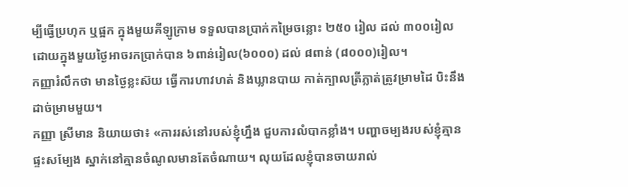ម្បីធ្វើប្រហុក ឬផ្អក ក្នុងមួយគីឡូក្រាម ទទួលបានប្រាក់កម្រៃចន្លោះ ២៥០ រៀល ដល់ ៣០០រៀល ដោយក្នុងមួយថ្ងៃអាចរកប្រាក់បាន ៦ពាន់រៀល(៦០០០) ដល់ ៨ពាន់ (៨០០០)រៀល។
កញ្ញារំលឹកថា មានថ្ងៃខ្លះស៊យ ធ្វើការហាវហត់ និងឃ្លានបាយ កាត់ក្បាលត្រីភ្លាត់ត្រូវម្រាមដៃ បិះនឹងដាច់ម្រាមមួយ។
កញ្ញា ស្រីមាន និយាយថា៖ «ការរស់នៅរបស់ខ្ញុំហ្នឹង ជួបការលំបាកខ្លាំង។ បញ្ហាចម្បងរបស់ខ្ញុំគ្មានផ្ទះសម្បែង ស្នាក់នៅគ្មានចំណូលមានតែចំណាយ។ លុយដែលខ្ញុំបានចាយរាល់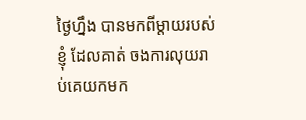ថ្ងៃហ្នឹង បានមកពីម្តាយរបស់ខ្ញុំ ដែលគាត់ ចងការលុយរាប់គេយកមក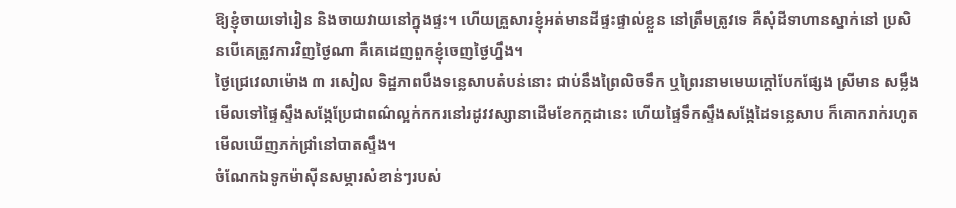ឱ្យខ្ញុំចាយទៅរៀន និងចាយវាយនៅក្នុងផ្ទះ។ ហើយគ្រួសារខ្ញុំអត់មានដីផ្ទះផ្ទាល់ខ្លួន នៅត្រឹមត្រូវទេ គឺសុំដីទាហានស្នាក់នៅ ប្រសិនបើគេត្រូវការវិញថ្ងៃណា គឺគេដេញពួកខ្ញុំចេញថ្ងៃហ្នឹង។
ថ្ងៃជ្រេវេលាម៉ោង ៣ រសៀល ទិដ្ឋភាពបឹងទន្លេសាបតំបន់នោះ ជាប់នឹងព្រៃលិចទឹក ឬព្រៃរនាមមេឃក្តៅបែកផ្សែង ស្រីមាន សម្លឹងមើលទៅផ្ទៃស្ទឹងសង្កែប្រែជាពណ៌ល្អក់កករនៅរដូវវស្សានាដើមខែកក្កដានេះ ហើយផ្ទៃទឹកស្ទឹងសង្កែដៃទន្លេសាប ក៏គោករាក់រហូតមើលឃើញភក់ជ្រាំនៅបាតស្ទឹង។
ចំណែកឯទូកម៉ាស៊ីនសម្ភារសំខាន់ៗរបស់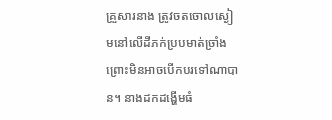គ្រួសារនាង ត្រូវចតចោលស្ងៀមនៅលើដីភក់ប្របមាត់ច្រាំង ព្រោះមិនអាចបើកបរទៅណាបាន។ នាងដកដង្ហើមធំ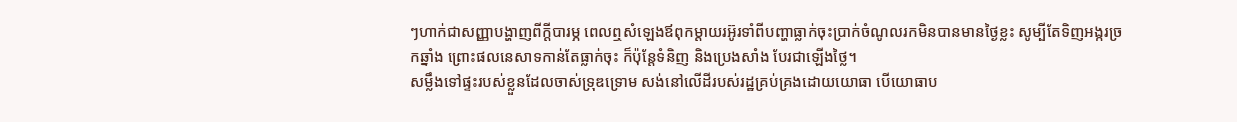ៗហាក់ជាសញ្ញាបង្ហាញពីក្តីបារម្ភ ពេលឮសំឡេងឪពុកម្តាយរអ៊ូរទាំពីបញ្ហាធ្លាក់ចុះប្រាក់ចំណូលរកមិនបានមានថ្ងៃខ្លះ សូម្បីតែទិញអង្ករច្រកឆ្នាំង ព្រោះផលនេសាទកាន់តែធ្លាក់ចុះ ក៏ប៉ុន្តែទំនិញ និងប្រេងសាំង បែរជាឡើងថ្លៃ។
សម្លឹងទៅផ្ទះរបស់ខ្លួនដែលចាស់ទ្រុឌទ្រោម សង់នៅលើដីរបស់រដ្ឋគ្រប់គ្រងដោយយោធា បើយោធាប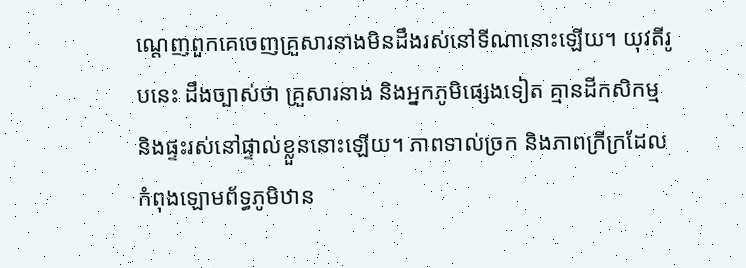ណ្តេញពួកគេចេញគ្រួសារនាងមិនដឹងរស់នៅទីណានោះឡើយ។ យុវតីរូបនេះ ដឹងច្បាស់ថា គ្រួសារនាង និងអ្នកភូមិផ្សេងទៀត គ្មានដីកសិកម្ម និងផ្ទះរស់នៅផ្ទាល់ខ្លួននោះឡើយ។ ភាពទាល់ច្រក និងភាពក្រីក្រដែលកំពុងឡោមព័ទ្ធភូមិឋាន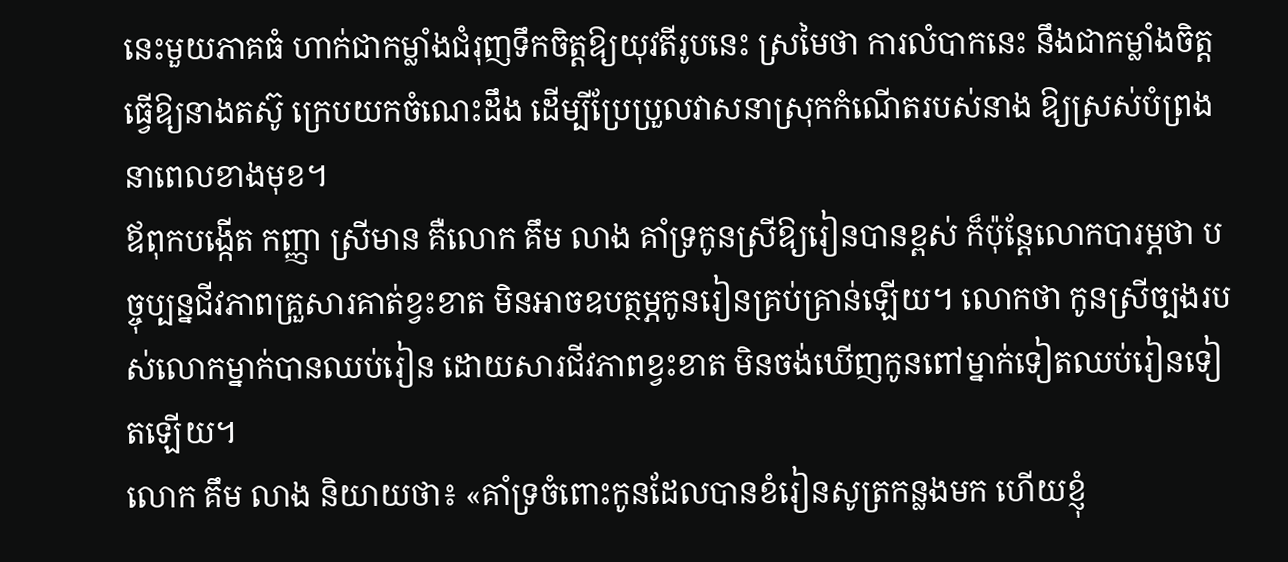នេះមួយភាគធំ ហាក់ជាកម្លាំងជំរុញទឹកចិត្តឱ្យយុវតីរូបនេះ ស្រមៃថា ការលំបាកនេះ នឹងជាកម្លាំងចិត្តធ្វើឱ្យនាងតស៊ូ ក្រេបយកចំណេះដឹង ដើម្បីប្រែប្រួលវាសនាស្រុកកំណើតរបស់នាង ឱ្យស្រស់បំព្រងនាពេលខាងមុខ។
ឪពុកបង្កើត កញ្ញា ស្រីមាន គឺលោក គឹម លាង គាំទ្រកូនស្រីឱ្យរៀនបានខ្ពស់ ក៏ប៉ុន្តែលោកបារម្ភថា បច្ចុប្បន្នជីវភាពគ្រួសារគាត់ខ្វះខាត មិនអាចឧបត្ថម្ភកូនរៀនគ្រប់គ្រាន់ឡើយ។ លោកថា កូនស្រីច្បងរបស់លោកម្នាក់បានឈប់រៀន ដោយសារជីវភាពខ្វះខាត មិនចង់ឃើញកូនពៅម្នាក់ទៀតឈប់រៀនទៀតឡើយ។
លោក គឹម លាង និយាយថា៖ «គាំទ្រចំពោះកូនដែលបានខំរៀនសូត្រកន្លងមក ហើយខ្ញុំ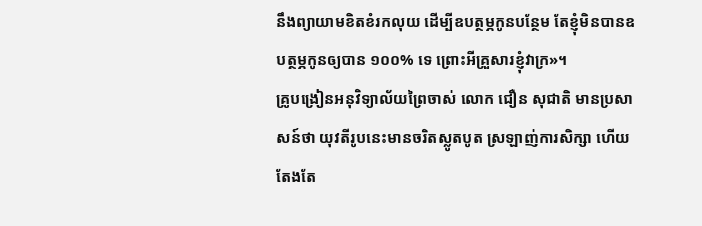នឹងព្យាយាមខិតខំរកលុយ ដើម្បីឧបត្ថម្ភកូនបន្ថែម តែខ្ញុំមិនបានឧបត្ថម្ភកូនឲ្យបាន ១០០% ទេ ព្រោះអីគ្រួសារខ្ញុំវាក្រ»។
គ្រូបង្រៀនអនុវិទ្យាល័យព្រៃចាស់ លោក ជឿន សុជាតិ មានប្រសាសន៍ថា យុវតីរូបនេះមានចរិតស្លូតបូត ស្រឡាញ់ការសិក្សា ហើយតែងតែ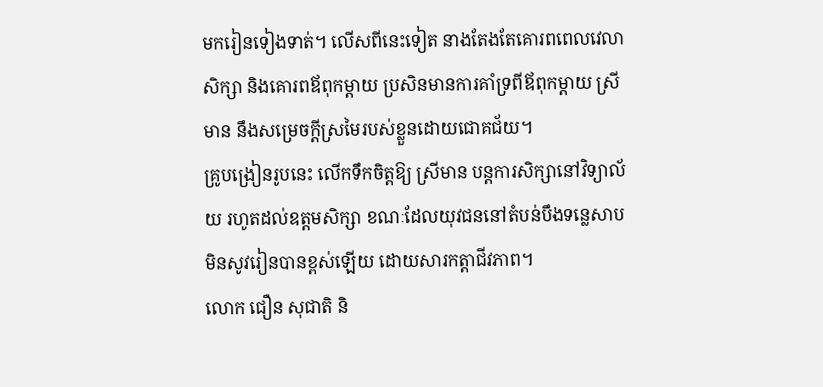មករៀនទៀងទាត់។ លើសពីនេះទៀត នាងតែងតែគោរពពេលវេលាសិក្សា និងគោរពឪពុកម្តាយ ប្រសិនមានការគាំទ្រពីឪពុកម្តាយ ស្រីមាន នឹងសម្រេចក្តីស្រមៃរបស់ខ្លួនដោយជោគជ័យ។
គ្រូបង្រៀនរូបនេះ លើកទឹកចិត្តឱ្យ ស្រីមាន បន្តការសិក្សានៅវិទ្យាល័យ រហូតដល់ឧត្តមសិក្សា ខណៈដែលយុវជននៅតំបន់បឹងទន្លេសាបមិនសូវរៀនបានខ្ពស់ឡើយ ដោយសារកត្តាជីវភាព។
លោក ជឿន សុជាតិ និ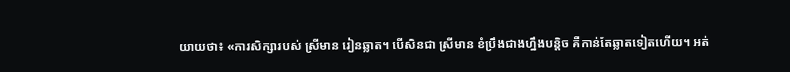យាយថា៖ «ការសិក្សារបស់ ស្រីមាន រៀនឆ្លាត។ បើសិនជា ស្រីមាន ខំប្រឹងជាងហ្នឹងបន្តិច គឺកាន់តែឆ្លាតទៀតហើយ។ អត់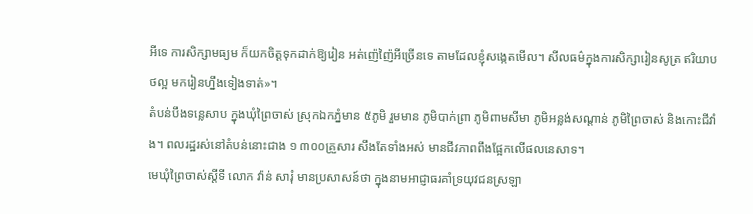អីទេ ការសិក្សាមធ្យម ក៏យកចិត្តទុកដាក់ឱ្យរៀន អត់ញ៉េញ៉ៃអីច្រើនទេ តាមដែលខ្ញុំសង្កេតមើល។ សីលធម៌ក្នុងការសិក្សារៀនសូត្រ ឥរិយាបថល្អ មករៀនហ្នឹងទៀងទាត់»។
តំបន់បឹងទន្លេសាប ក្នុងឃុំព្រៃចាស់ ស្រុកឯកភ្នំមាន ៥ភូមិ រួមមាន ភូមិបាក់ព្រា ភូមិពាមសីមា ភូមិអន្លង់សណ្តាន់ ភូមិព្រៃចាស់ និងកោះជីវាំង។ ពលរដ្ឋរស់នៅតំបន់នោះជាង ១ ៣០០គ្រួសារ សឹងតែទាំងអស់ មានជីវភាពពឹងផ្អែកលើផលនេសាទ។
មេឃុំព្រៃចាស់ស្តីទី លោក វ៉ាន់ សារុំ មានប្រសាសន៍ថា ក្នុងនាមអាជ្ញាធរគាំទ្រយុវជនស្រឡា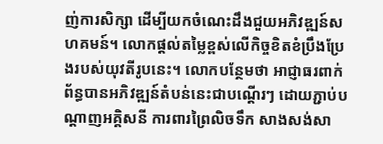ញ់ការសិក្សា ដើម្បីយកចំណេះដឹងជួយអភិវឌ្ឍន៍សហគមន៍។ លោកផ្តល់តម្លៃខ្ពស់លើកិច្ចខិតខំប្រឹងប្រែងរបស់យុវតីរូបនេះ។ លោកបន្ថែមថា អាជ្ញាធរពាក់ព័ន្ធបានអភិវឌ្ឍន៍តំបន់នេះជាបណ្តើរៗ ដោយភ្ជាប់បណ្តាញអគ្គិសនី ការពារព្រៃលិចទឹក សាងសង់សា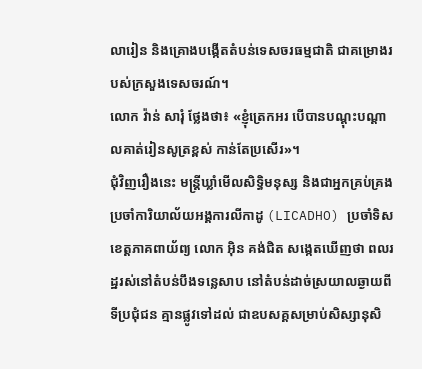លារៀន និងគ្រោងបង្កើតតំបន់ទេសចរធម្មជាតិ ជាគម្រោងរបស់ក្រសួងទេសចរណ៍។
លោក វ៉ាន់ សារុំ ថ្លែងថា៖ «ខ្ញុំត្រេកអរ បើបានបណ្តុះបណ្តាលគាត់រៀនសូត្រខ្ពស់ កាន់តែប្រសើរ»។
ជុំវិញរឿងនេះ មន្ត្រីឃ្លាំមើលសិទ្ធិមនុស្ស និងជាអ្នកគ្រប់គ្រងប្រចាំការិយាល័យអង្គការលីកាដូ (LICADHO) ប្រចាំទិសខេត្តភាគពាយ័ព្យ លោក អ៊ិន គង់ជិត សង្កេតឃើញថា ពលរដ្ឋរស់នៅតំបន់បឹងទន្លេសាប នៅតំបន់ដាច់ស្រយាលឆ្ងាយពីទីប្រជុំជន គ្មានផ្លូវទៅដល់ ជាឧបសគ្គសម្រាប់សិស្សានុសិ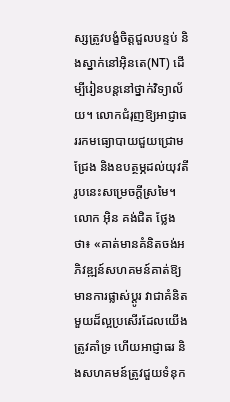ស្សត្រូវបង្ខំចិត្តជួលបន្ទប់ និងស្នាក់នៅអ៊ិនតេ(NT) ដើម្បីរៀនបន្តនៅថ្នាក់វិទ្យាល័យ។ លោកជំរុញឱ្យអាជ្ញាធររកមធ្យោបាយជួយជ្រោមជ្រែង និងឧបត្ថម្ភដល់យុវតីរូបនេះសម្រេចក្តីស្រមៃ។
លោក អ៊ិន គង់ជិត ថ្លែងថា៖ «គាត់មានគំនិតចង់អភិវឌ្ឍន៍សហគមន៍គាត់ឱ្យមានការផ្លាស់ប្តូរ វាជាគំនិតមួយដ៏ល្អប្រសើរដែលយើងត្រូវគាំទ្រ ហើយអាជ្ញាធរ និងសហគមន៍ត្រូវជួយទំនុក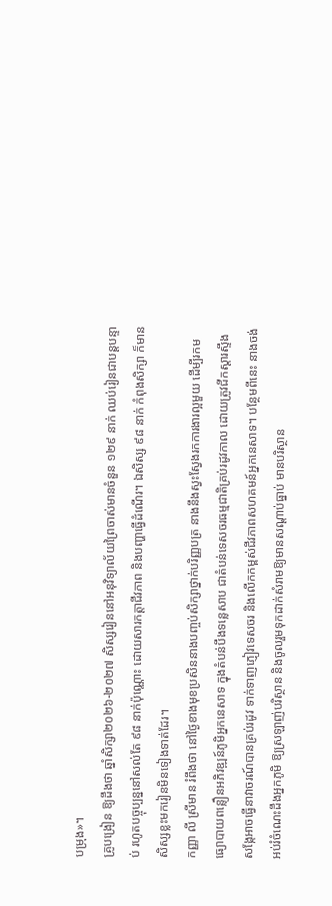បម្រុង»។
គ្រូបង្រៀន ឱ្យដឹងថា ឆ្នាំសិក្សា២០២៦-២០២៧ សិស្សរៀននៅអនុវិទ្យាល័យព្រៃចាស់មានចំនួន ១២៩ នាក់ ឈប់រៀនជាបន្តបន្ទាប់ រហូតបច្ចុប្បន្ននៅសល់តែ ៩៨ នាក់ប៉ុណ្ណោះ ដោយសារកត្តាជីវភាព និងបញ្ហាធ្វើដំណើរ។ ឯសិស្ស ៩៨ នាក់ កំពុងសិក្សា ក៏មានសិស្សខ្លះមករៀនមិនទៀងទាត់ដែរ។
កញ្ញា លី ស្រីមាន រំពឹងថា នៅថ្ងៃខាងមុខប្រសិននាងបញ្ចប់សិក្សាថ្នាក់បរិញ្ញបត្រ នាងនឹងស្វះស្វែងរកការងារល្អមួយ ដើម្បីរកមធ្យោបាយពន្លឿនអភិវឌ្ឍន៍ភូមិអ្នកនេសាទ ក្នុងតំបន់បឹងទន្លេសាប ជាតំបន់ទេសចរធម្មជាតិគ្រប់រដូវកាល ដោយត្រូវជីកស្ដារស្ទឹងសង្កែអាចធ្វើនាវាចរណ៍បានគ្រប់រដូវ ទាក់ទាញភ្ញៀវទេសចរ និងលើកកម្ពស់ជីវភាពសហគមន៍អ្នកនេសាទ។ បន្ថែមពីនេះ នាងចង់អប់រំចំណេះដឹងអ្នកភូមិ ឱ្យស្រឡាញ់បរិស្ថាន និងចូលរួមទុកដាក់សំរាមឱ្យមានសណ្ដាប់ធ្នាប់ មានបរិស្ថាន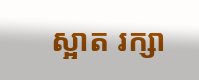ស្អាត រក្សា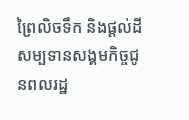ព្រៃលិចទឹក និងផ្តល់ដីសម្បទានសង្គមកិច្ចជូនពលរដ្ឋ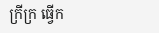ក្រីក្រ ធ្វើក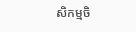សិកម្មចិ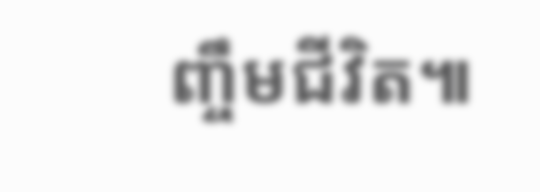ញ្ចឹមជីវិត៕